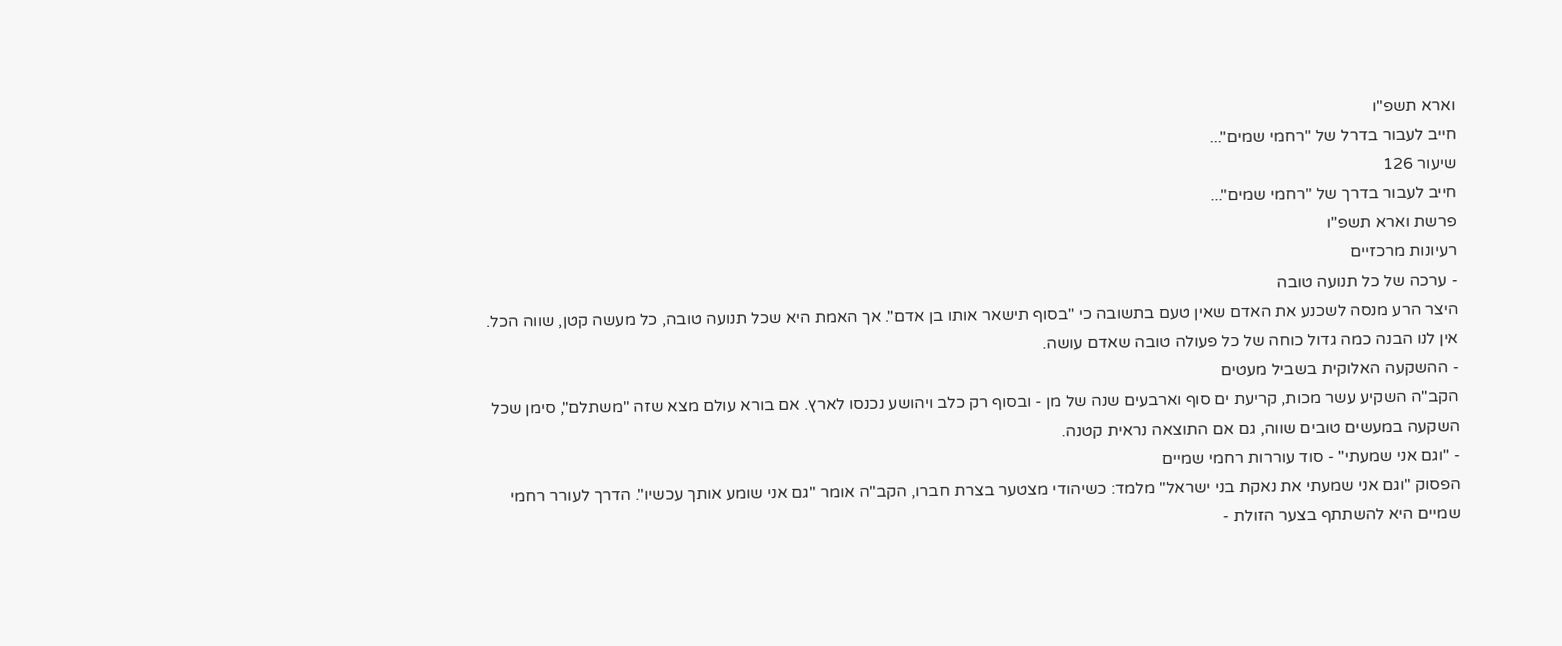וארא תשפ"ו
חייב לעבור בדרל של "רחמי שמים"...
שיעור 126
חייב לעבור בדרך של "רחמי שמים"...
פרשת וארא תשפ"ו
רעיונות מרכזיים
- ערכה של כל תנועה טובה
היצר הרע מנסה לשכנע את האדם שאין טעם בתשובה כי "בסוף תישאר אותו בן אדם". אך האמת היא שכל תנועה טובה, כל מעשה קטן, שווה הכל. אין לנו הבנה כמה גדול כוחה של כל פעולה טובה שאדם עושה.
- ההשקעה האלוקית בשביל מעטים
הקב"ה השקיע עשר מכות, קריעת ים סוף וארבעים שנה של מן - ובסוף רק כלב ויהושע נכנסו לארץ. אם בורא עולם מצא שזה "משתלם", סימן שכל השקעה במעשים טובים שווה, גם אם התוצאה נראית קטנה.
- "וגם אני שמעתי" - סוד עוררות רחמי שמיים
הפסוק "וגם אני שמעתי את נאקת בני ישראל" מלמד: כשיהודי מצטער בצרת חברו, הקב"ה אומר "גם אני שומע אותך עכשיו". הדרך לעורר רחמי שמיים היא להשתתף בצער הזולת -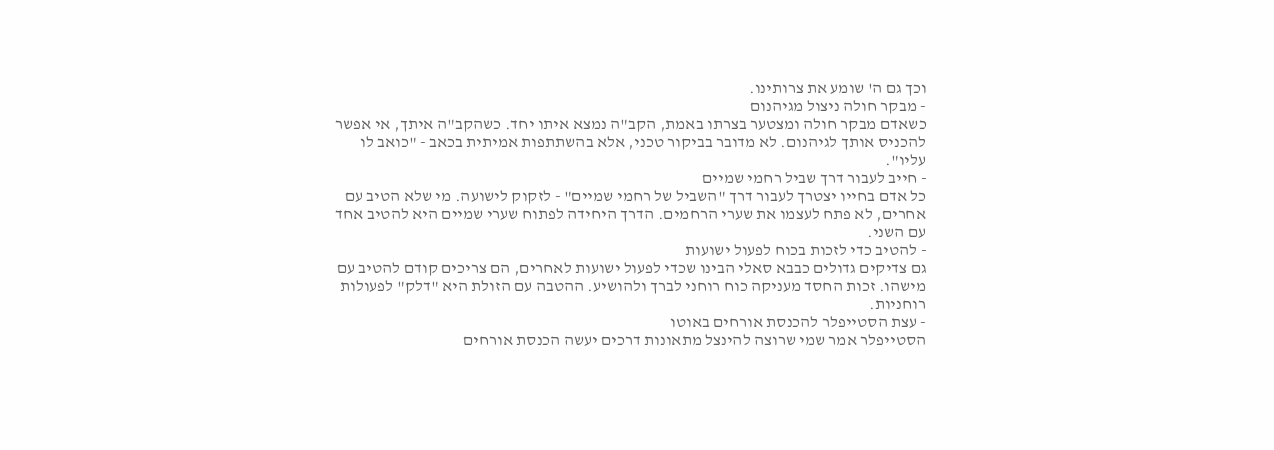וכך גם ה' שומע את צרותינו.
- מבקר חולה ניצול מגיהנום
כשאדם מבקר חולה ומצטער בצרתו באמת, הקב"ה נמצא איתו יחד. כשהקב"ה איתך, אי אפשר להכניס אותך לגיהנום. לא מדובר בביקור טכני, אלא בהשתתפות אמיתית בכאב - "כואב לו עליו".
- חייב לעבור דרך שביל רחמי שמיים
כל אדם בחייו יצטרך לעבור דרך "השביל של רחמי שמיים" - לזקוק לישועה. מי שלא הטיב עם אחרים, לא פתח לעצמו את שערי הרחמים. הדרך היחידה לפתוח שערי שמיים היא להטיב אחד עם השני.
- להטיב כדי לזכות בכוח לפעול ישועות
גם צדיקים גדולים כבבא סאלי הבינו שכדי לפעול ישועות לאחרים, הם צריכים קודם להטיב עם מישהו. זכות החסד מעניקה כוח רוחני לברך ולהושיע. ההטבה עם הזולת היא "דלק" לפעולות רוחניות.
- עצת הסטייפלר להכנסת אורחים באוטו
הסטייפלר אמר שמי שרוצה להינצל מתאונות דרכים יעשה הכנסת אורחים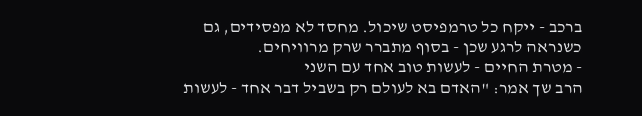ברכב - ייקח כל טרמפיסט שיכול. מחסד לא מפסידים, גם כשנראה לרגע שכן - בסוף מתברר שרק מרוויחים.
- מטרת החיים - לעשות טוב אחד עם השני
הרב שך אמר: "האדם בא לעולם רק בשביל דבר אחד - לעשות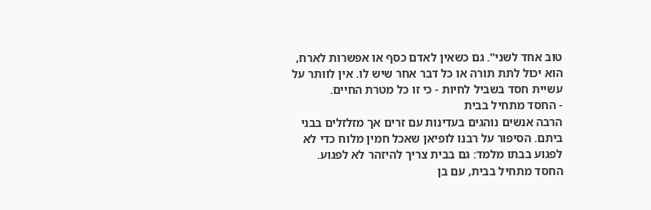טוב אחד לשני". גם כשאין לאדם כסף או אפשרות לארח, הוא יכול לתת תורה או כל דבר אחר שיש לו. אין לוותר על עשיית חסד בשביל לחיות - כי זו כל מטרת החיים.
- החסד מתחיל בבית
הרבה אנשים נוהגים בעדינות עם זרים אך מזלזלים בבני ביתם. הסיפור על רבנו לופיאן שאכל חמין מלוח כדי לא לפגוע בבתו מלמד: גם בבית צריך להיזהר לא לפגוע. החסד מתחיל בבית, עם בן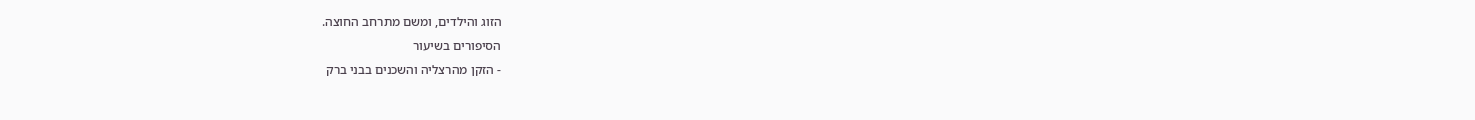הזוג והילדים, ומשם מתרחב החוצה.
הסיפורים בשיעור
- הזקן מהרצליה והשכנים בבני ברק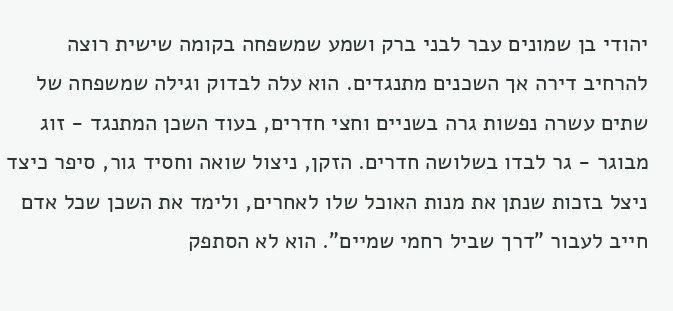יהודי בן שמונים עבר לבני ברק ושמע שמשפחה בקומה שישית רוצה להרחיב דירה אך השכנים מתנגדים. הוא עלה לבדוק וגילה שמשפחה של שתים עשרה נפשות גרה בשניים וחצי חדרים, בעוד השכן המתנגד - זוג מבוגר - גר לבדו בשלושה חדרים. הזקן, ניצול שואה וחסיד גור, סיפר כיצד ניצל בזכות שנתן את מנות האוכל שלו לאחרים, ולימד את השכן שכל אדם חייב לעבור "דרך שביל רחמי שמיים". הוא לא הסתפק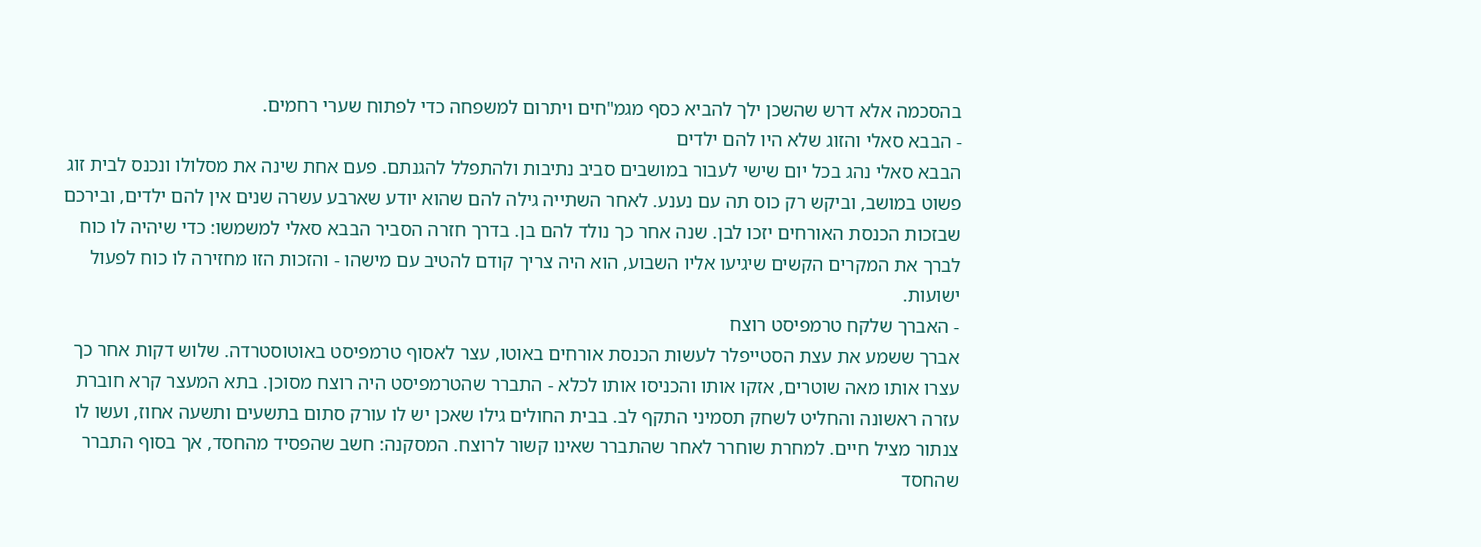בהסכמה אלא דרש שהשכן ילך להביא כסף מגמ"חים ויתרום למשפחה כדי לפתוח שערי רחמים.
- הבבא סאלי והזוג שלא היו להם ילדים
הבבא סאלי נהג בכל יום שישי לעבור במושבים סביב נתיבות ולהתפלל להגנתם. פעם אחת שינה את מסלולו ונכנס לבית זוג פשוט במושב, וביקש רק כוס תה עם נענע. לאחר השתייה גילה להם שהוא יודע שארבע עשרה שנים אין להם ילדים, ובירכם שבזכות הכנסת האורחים יזכו לבן. שנה אחר כך נולד להם בן. בדרך חזרה הסביר הבבא סאלי למשמשו: כדי שיהיה לו כוח לברך את המקרים הקשים שיגיעו אליו השבוע, הוא היה צריך קודם להטיב עם מישהו - והזכות הזו מחזירה לו כוח לפעול ישועות.
- האברך שלקח טרמפיסט רוצח
אברך ששמע את עצת הסטייפלר לעשות הכנסת אורחים באוטו, עצר לאסוף טרמפיסט באוטוסטרדה. שלוש דקות אחר כך עצרו אותו מאה שוטרים, אזקו אותו והכניסו אותו לכלא - התברר שהטרמפיסט היה רוצח מסוכן. בתא המעצר קרא חוברת עזרה ראשונה והחליט לשחק תסמיני התקף לב. בבית החולים גילו שאכן יש לו עורק סתום בתשעים ותשעה אחוז, ועשו לו צנתור מציל חיים. למחרת שוחרר לאחר שהתברר שאינו קשור לרוצח. המסקנה: חשב שהפסיד מהחסד, אך בסוף התברר שהחסד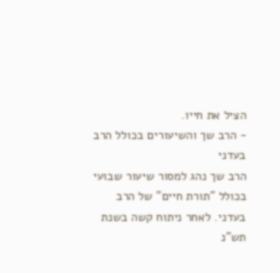הציל את חייו.
- הרב שך והשיעורים בכולל הרב בעדני
הרב שך נהג למסור שיעור שבועי בכולל "תורת חיים" של הרב בעדני. לאחר ניתוח קשה בשנת תש"נ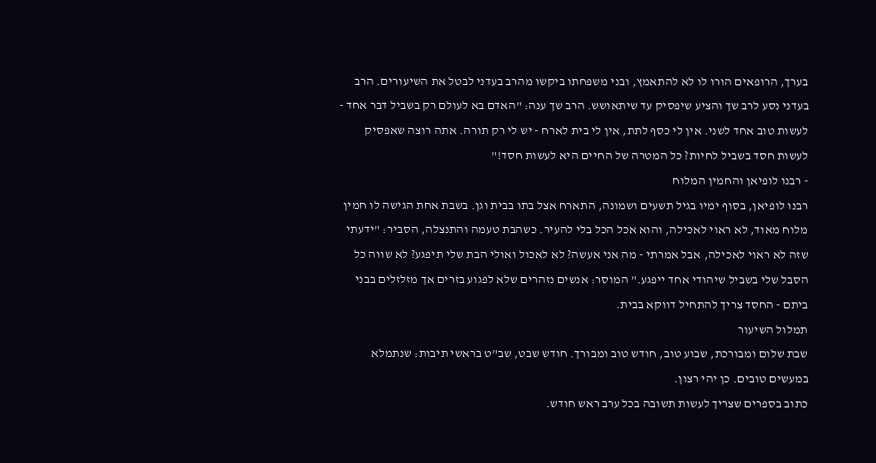בערך, הרופאים הורו לו לא להתאמץ, ובני משפחתו ביקשו מהרב בעדני לבטל את השיעורים. הרב בעדני נסע לרב שך והציע שיפסיק עד שיתאושש. הרב שך ענה: "האדם בא לעולם רק בשביל דבר אחד - לעשות טוב אחד לשני. אין לי כסף לתת, אין לי בית לארח - יש לי רק תורה. אתה רוצה שאפסיק לעשות חסד בשביל לחיות? כל המטרה של החיים היא לעשות חסד!"
- רבנו לופיאן והחמין המלוח
רבנו לופיאן, בסוף ימיו בגיל תשעים ושמונה, התארח אצל בתו בבית וגן. בשבת אחת הגישה לו חמין מלוח מאוד, לא ראוי לאכילה, והוא אכל הכל בלי להעיר. כשהבת טעמה והתנצלה, הסביר: "ידעתי שזה לא ראוי לאכילה, אבל אמרתי - מה אני אעשה? לא לאכול ואולי הבת שלי תיפגע? לא שווה כל הסבל שלי בשביל שיהודי אחד ייפגע." המוסר: אנשים נזהרים שלא לפגוע בזרים אך מזלזלים בבני ביתם - החסד צריך להתחיל דווקא בבית.
תמלול השיעור
שבת שלום ומבורכת, שבוע טוב, חודש טוב ומבורך. חודש שבט, שב"ט בראשי תיבות: שנתמלא במעשים טובים. כן יהי רצון.
כתוב בספרים שצריך לעשות תשובה בכל ערב ראש חודש.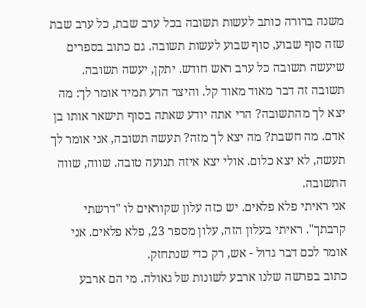משנה ברורה כותב לעשות תשובה בכל ערב שבת, כל ערב שבת שזה סוף שבוע, סוף שבוע לעשות תשובה. גם כתוב בספרים שיעשה תשובה כל ערב ראש חודש. יתקן, יעשה תשובה.
תשובה זה דבר מאוד מאוד קל. והיצר הרע תמיד אומר לך: מה יצא לך מהתשובה? הרי אתה יודע שאתה בסוף תישאר אותו בן אדם. מה חשבת? מה יצא לך מזה? תעשה תשובה, אני אומר לך תעשה, לא יצא כלום. אולי יצא איזה תנועה טובה. שווה, שווה התשובה.
אני ראיתי פלא פלאים. יש כזה עלון שקוראים לו "דרשתי קרבתך". ראיתי בעלון הזה, עלון מספר 23, פלא פלאים. אני אומר לכם דבר גדול - אש, רק כדי שנתחזק.
כתוב בפרשה שלנו ארבע לשונות של גאולה. מי הם ארבע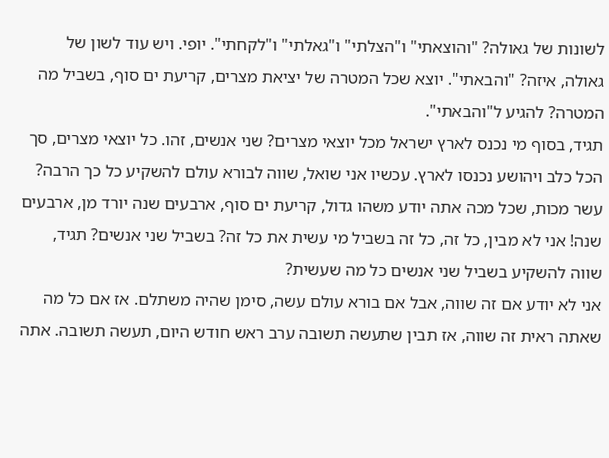לשונות של גאולה? "והוצאתי" ו"הצלתי" ו"גאלתי" ו"לקחתי". יופי. ויש עוד לשון של גאולה, איזה? "והבאתי". יוצא שכל המטרה של יציאת מצרים, קריעת ים סוף, בשביל מה המטרה? להגיע ל"והבאתי".
תגיד, בסוף מי נכנס לארץ ישראל מכל יוצאי מצרים? שני אנשים, זהו. כל יוצאי מצרים, סך הכל כלב ויהושע נכנסו לארץ. עכשיו אני שואל, שווה לבורא עולם להשקיע כל כך הרבה? עשר מכות, שכל מכה אתה יודע משהו גדול, קריעת ים סוף, ארבעים שנה יורד מן, ארבעים שנה! אני לא מבין, כל זה, כל זה בשביל מי עשית את כל זה? בשביל שני אנשים? תגיד, שווה להשקיע בשביל שני אנשים כל מה שעשית?
אני לא יודע אם זה שווה, אבל אם בורא עולם עשה, סימן שהיה משתלם. אז אם כל מה שאתה ראית זה שווה, אז תבין שתעשה תשובה ערב ראש חודש היום, תעשה תשובה. אתה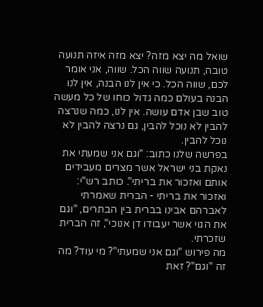שואל מה יצא מזה? יצא מזה איזה תנועה טובה, תנועה שווה הכל. שווה, אני אומר לכם, שווה הכל. כי אין לנו הבנה, אין לנו הבנה בעולם כמה גדול כוחו של כל מעשה טוב שבן אדם עושה. אין לנו, כמה שנרצה להבין לא נוכל להבין, גם נרצה להבין לא נוכל להבין.
בפרשה שלנו כתוב: "וגם אני שמעתי את נאקת בני ישראל אשר מצרים מעבידים אותם ואזכור את בריתי". כותב רש"י: ואזכור את בריתי - הברית שאמרתי לאברהם אבינו בברית בין הבתרים, "וגם את הגוי אשר יעבודו דן אנוכי", זה הברית שזכרתי.
מה פירוש "וגם אני שמעתי"? מי עוד? מה זה "וגם"? זאת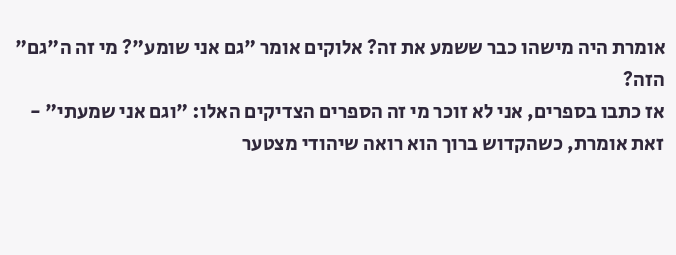אומרת היה מישהו כבר ששמע את זה? אלוקים אומר "גם אני שומע"? מי זה ה"גם" הזה?
אז כתבו בספרים, אני לא זוכר מי זה הספרים הצדיקים האלו: "וגם אני שמעתי" - זאת אומרת, כשהקדוש ברוך הוא רואה שיהודי מצטער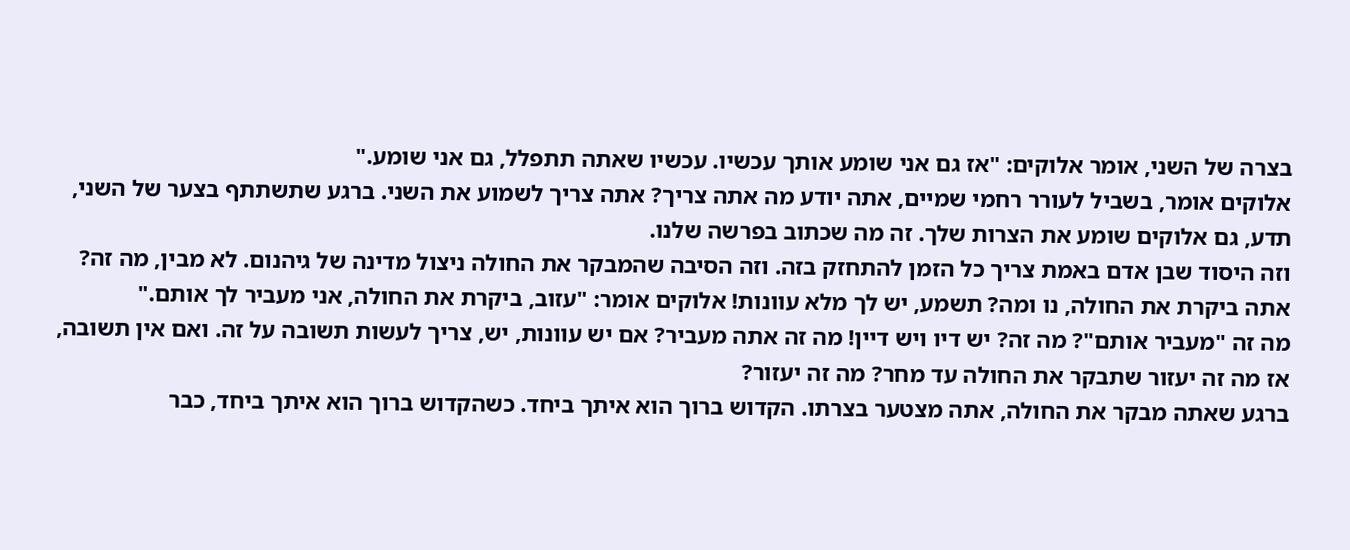בצרה של השני, אומר אלוקים: "אז גם אני שומע אותך עכשיו. עכשיו שאתה תתפלל, גם אני שומע."
אלוקים אומר, בשביל לעורר רחמי שמיים, אתה יודע מה אתה צריך? אתה צריך לשמוע את השני. ברגע שתשתתף בצער של השני, תדע, גם אלוקים שומע את הצרות שלך. זה מה שכתוב בפרשה שלנו.
וזה היסוד שבן אדם באמת צריך כל הזמן להתחזק בזה. וזה הסיבה שהמבקר את החולה ניצול מדינה של גיהנום. לא מבין, מה זה? אתה ביקרת את החולה, נו ומה? תשמע, יש לך מלא עוונות! אלוקים אומר: "עזוב, ביקרת את החולה, אני מעביר לך אותם."
מה זה "מעביר אותם"? מה זה? יש דיו ויש דיין! מה זה אתה מעביר? אם יש עוונות, יש, צריך לעשות תשובה על זה. ואם אין תשובה, אז מה זה יעזור שתבקר את החולה עד מחר? מה זה יעזור?
ברגע שאתה מבקר את החולה, אתה מצטער בצרתו. הקדוש ברוך הוא איתך ביחד. כשהקדוש ברוך הוא איתך ביחד, כבר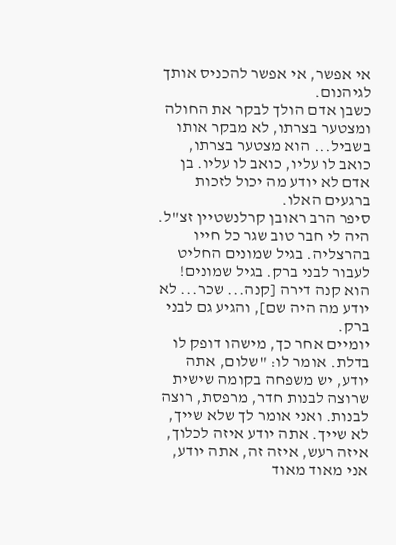אי אפשר, אי אפשר להכניס אותך לגיהנום.
כשבן אדם הולך לבקר את החולה ומצטער בצרתו, לא מבקר אותו בשביל... הוא מצטער בצרתו, כואב לו עליו, כואב לו עליו. בן אדם לא יודע מה יכול לזכות ברגעים האלו.
סיפר הרב ראובן קרלנשטיין זצ"ל.
היה לי חבר טוב שגר כל חייו בהרצליה. בגיל שמונים החליט לעבור לבני ברק. בגיל שמונים! הוא קנה דירה [קנה... שכר... לא יודע מה היה שם], והגיע גם לבני ברק.
יומיים אחר כך, מישהו דופק לו בדלת. אומר לו: "שלום, אתה יודע, יש משפחה בקומה שישית שרוצה לבנות חדר, מרפסת, רוצה לבנות. ואני אומר לך שלא שייך, לא שייך. אתה יודע איזה לכלוך, איזה רעש, איזה זה, אתה יודע, אני מאוד מאוד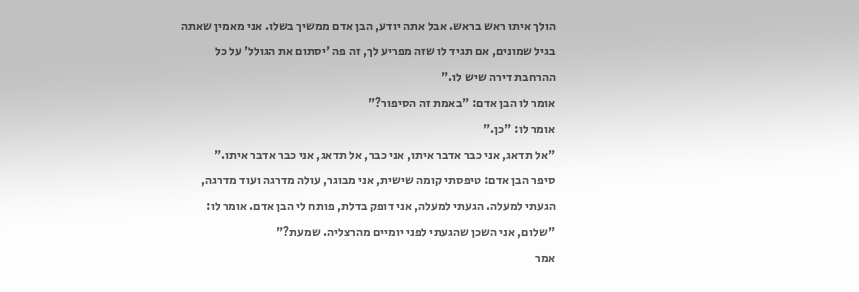הולך איתו ראש בראש. אבל אתה יודע, הבן אדם ממשיך בשלו. אני מאמין שאתה בגיל שמונים, אם תגיד לו שזה מפריע לך, זה פה 'יסתום את הגולל' על כל ההרחבת דירה שיש לו."
אומר לו הבן אדם: "באמת זה הסיפור?"
אומר לו: "כן."
"אל תדאג, אני כבר אדבר איתו, אני כבר, אל תדאג, אני כבר אדבר איתו."
סיפר הבן אדם: טיפסתי קומה שישית, אני מבוגר, עולה מדרגה ועוד מדרגה, הגעתי למעלה. הגעתי למעלה, אני דופק בדלת, פותח לי הבן אדם. אומר לו: "שלום, אני השכן שהגעתי לפני יומיים מהרצליה. שמעת?"
אמר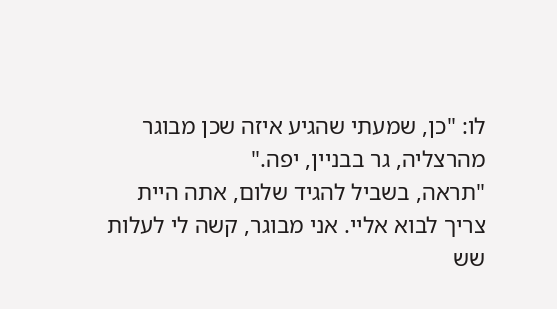לו: "כן, שמעתי שהגיע איזה שכן מבוגר מהרצליה, גר בבניין, יפה."
"תראה, בשביל להגיד שלום, אתה היית צריך לבוא אליי. אני מבוגר, קשה לי לעלות שש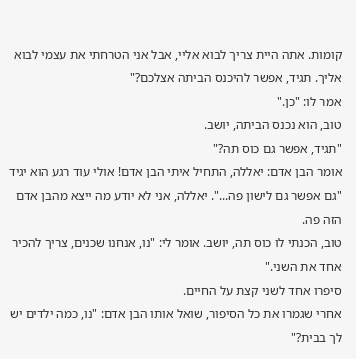קומות. אתה היית צריך לבוא אליי, אבל אני הטרחתי את עצמי לבוא אליך. תגיד, אפשר להיכנס הביתה אצלכם?"
אמר לו: "כן."
טוב, הוא נכנס הביתה, יושב.
"תגיד, אפשר גם כוס תה?"
אומר הבן אדם: יאללה, התחיל איתי הבן אדם! אולי עוד רגע הוא יגיד "גם אפשר גם לישון פה...". יאללה, אני לא יודע מה ייצא מהבן אדם הזה פה.
טוב, הכנתי לו כוס תה, יושב. אומר לי: "נו, אנחנו שכנים, צריך להכיר אחד את השני."
סיפרו אחד לשני קצת על החיים.
אחרי שגמרו את כל הסיפור, שואל אותו הבן אדם: "נו, כמה ילדים יש לך בבית?"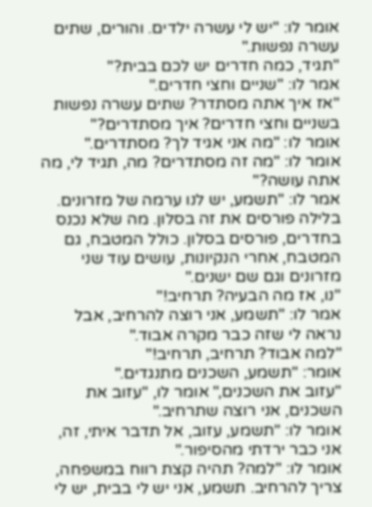אומר לו: "יש לי עשרה ילדים. והורים, שתים עשרה נפשות."
"תגיד, כמה חדרים יש לכם בבית?"
אמר לו: "שניים וחצי חדרים."
"אז איך אתה מסתדר? שתים עשרה נפשות בשניים וחצי חדרים? איך מסתדרים?"
אומר לו: "מה אני אגיד לך? מסתדרים."
אומר לו: "מה זה מסתדרים? מה, תגיד לי, מה אתה עושה?"
אמר לו: "תשמע, יש לנו ערמה של מזרונים. בלילה פורסים את זה בסלון. מה שלא נכנס בחדרים, פורסים בסלון. כולל המטבח, גם המטבח, אחרי הנקיונות, עושים עוד שני מזרונים וגם שם ישנים."
"נו, אז מה הבעיה? תרחיב!"
אמר לו: "תשמע, אני רוצה להרחיב, אבל נראה לי שזה כבר מקרה אבוד."
"למה אבוד? תרחיב, תרחיב!"
אומר: "תשמע, השכנים מתנגדים."
"עזוב את השכנים," אומר לו, "עזוב את השכנים, אני רוצה שתרחיב."
אומר לו: "תשמע, עזוב, אל תדבר איתי, זה, אני כבר ירדתי מהסיפור."
אומר לו: "למה? תהיה קצת רווח במשפחה, צריך להרחיב. תשמע, אני יש לי בבית, יש לי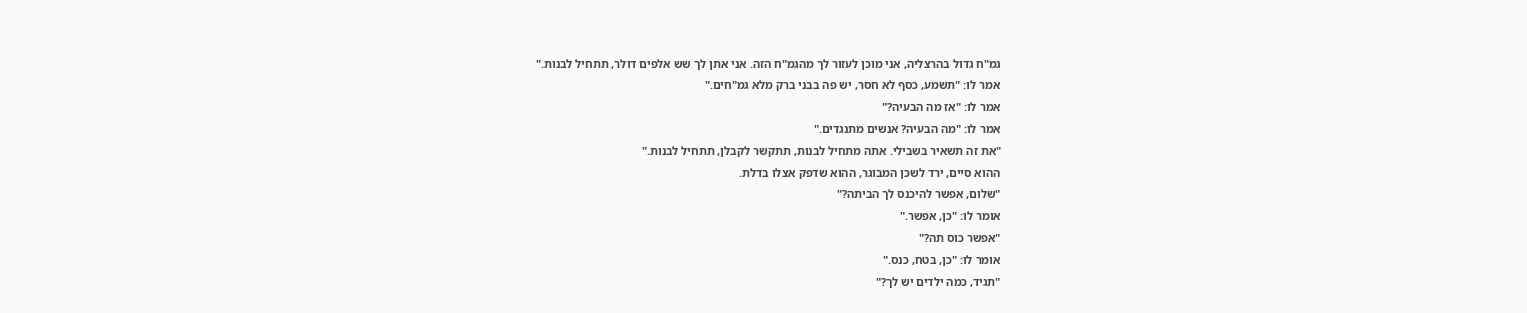גמ"ח גדול בהרצליה, אני מוכן לעזור לך מהגמ"ח הזה. אני אתן לך שש אלפים דולר, תתחיל לבנות."
אמר לו: "תשמע, כסף לא חסר, יש פה בבני ברק מלא גמ"חים."
אמר לו: "אז מה הבעיה?"
אמר לו: "מה הבעיה? אנשים מתנגדים."
"את זה תשאיר בשבילי. אתה מתחיל לבנות, תתקשר לקבלן, תתחיל לבנות."
ההוא סיים, ירד לשכן המבוגר, ההוא שדפק אצלו בדלת.
"שלום, אפשר להיכנס לך הביתה?"
אומר לו: "כן, אפשר."
"אפשר כוס תה?"
אומר לו: "כן, בטח, כנס."
"תגיד, כמה ילדים יש לך?"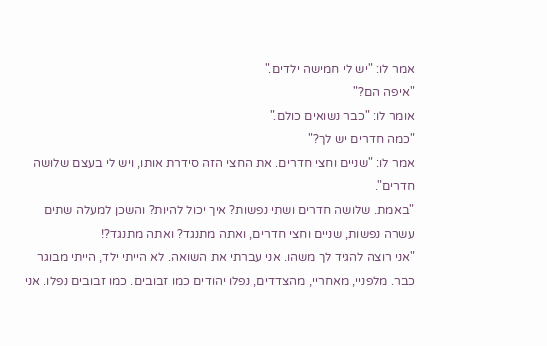אמר לו: "יש לי חמישה ילדים."
"איפה הם?"
אומר לו: "כבר נשואים כולם."
"כמה חדרים יש לך?"
אמר לו: "שניים וחצי חדרים. את החצי הזה סידרת אותו, ויש לי בעצם שלושה חדרים".
"באמת. שלושה חדרים ושתי נפשות? איך יכול להיות? והשכן למעלה שתים עשרה נפשות, שניים וחצי חדרים, ואתה מתנגד? ואתה מתנגד?!
"אני רוצה להגיד לך משהו. אני עברתי את השואה. לא הייתי ילד, הייתי מבוגר כבר. מלפניי, מאחריי, מהצדדים, נפלו יהודים כמו זבובים. כמו זבובים נפלו. אני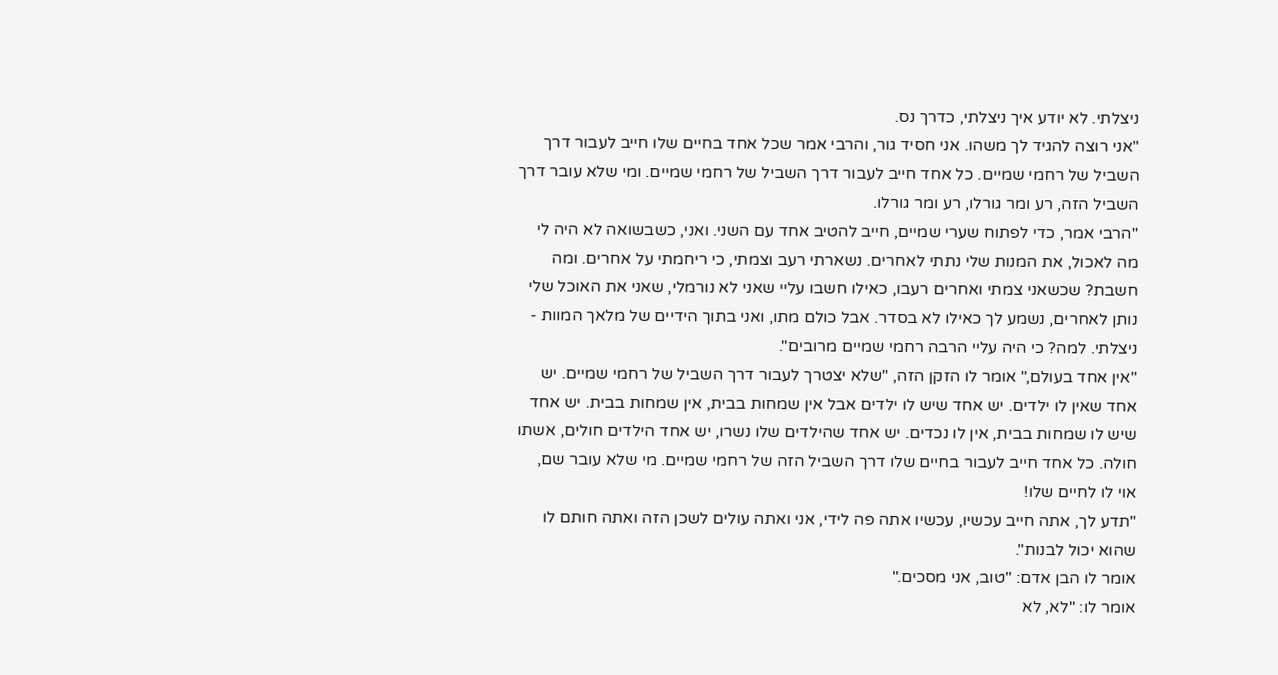ניצלתי. לא יודע איך ניצלתי, כדרך נס.
"אני רוצה להגיד לך משהו. אני חסיד גור, והרבי אמר שכל אחד בחיים שלו חייב לעבור דרך השביל של רחמי שמיים. כל אחד חייב לעבור דרך השביל של רחמי שמיים. ומי שלא עובר דרך השביל הזה, רע ומר גורלו, רע ומר גורלו.
"הרבי אמר, כדי לפתוח שערי שמיים, חייב להטיב אחד עם השני. ואני, כשבשואה לא היה לי מה לאכול, את המנות שלי נתתי לאחרים. נשארתי רעב וצמתי, כי ריחמתי על אחרים. ומה חשבת? שכשאני צמתי ואחרים רעבו, כאילו חשבו עליי שאני לא נורמלי, שאני את האוכל שלי נותן לאחרים, נשמע לך כאילו לא בסדר. אבל כולם מתו, ואני בתוך הידיים של מלאך המוות - ניצלתי. למה? כי היה עליי הרבה רחמי שמיים מרובים".
"אין אחד בעולם," אומר לו הזקן הזה, "שלא יצטרך לעבור דרך השביל של רחמי שמיים. יש אחד שאין לו ילדים. יש אחד שיש לו ילדים אבל אין שמחות בבית, אין שמחות בבית. יש אחד שיש לו שמחות בבית, אין לו נכדים. יש אחד שהילדים שלו נשרו, יש אחד הילדים חולים, אשתו חולה. כל אחד חייב לעבור בחיים שלו דרך השביל הזה של רחמי שמיים. מי שלא עובר שם, אוי לו לחיים שלו!
"תדע לך, אתה חייב עכשיו, עכשיו אתה פה לידי, אני ואתה עולים לשכן הזה ואתה חותם לו שהוא יכול לבנות".
אומר לו הבן אדם: "טוב, אני מסכים."
אומר לו: "לא, לא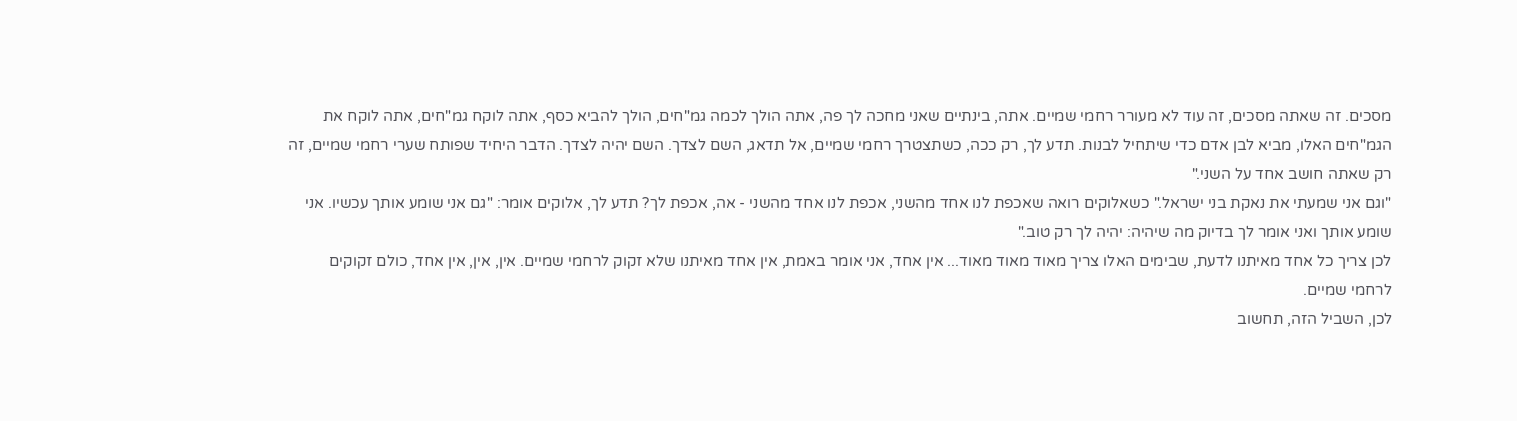מסכים. זה שאתה מסכים, זה עוד לא מעורר רחמי שמיים. אתה, בינתיים שאני מחכה לך פה, אתה הולך לכמה גמ"חים, הולך להביא כסף, אתה לוקח גמ"חים, אתה לוקח את הגמ"חים האלו, מביא לבן אדם כדי שיתחיל לבנות. תדע לך, רק ככה, כשתצטרך רחמי שמיים, אל תדאג, השם לצדך. השם יהיה לצדך. הדבר היחיד שפותח שערי רחמי שמיים, זה רק שאתה חושב אחד על השני."
"וגם אני שמעתי את נאקת בני ישראל." כשאלוקים רואה שאכפת לנו אחד מהשני, אכפת לנו אחד מהשני - אה, אכפת לך? תדע לך, אלוקים אומר: "גם אני שומע אותך עכשיו. אני שומע אותך ואני אומר לך בדיוק מה שיהיה: יהיה לך רק טוב."
לכן צריך כל אחד מאיתנו לדעת, שבימים האלו צריך מאוד מאוד מאוד... אין אחד, אני אומר באמת, אין אחד מאיתנו שלא זקוק לרחמי שמיים. אין, אין, אין אחד, כולם זקוקים לרחמי שמיים.
לכן, השביל הזה, תחשוב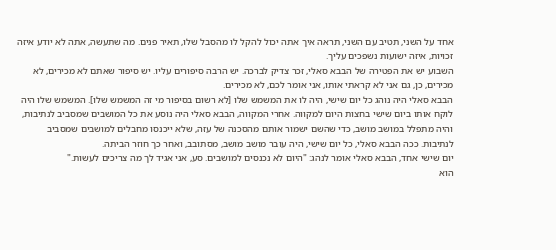אחד על השני, תטיב עם השני, תראה איך אתה יכול להקל לו מהסבל שלו, תאיר פנים. מה שתעשה, אתה לא יודע איזה זכויות, איזה ישועות נשפכים עליך.
השבוע יש את הפטירה של הבבא סאלי, זכר צדיק לברכה. יש הרבה סיפורים עליו. יש סיפור שאתם לא מכירים, לא מכירים, כן, גם אני לא קראתי אותו, אני אומר לכם, לא מכירים.
הבבא סאלי היה נוהג כל יום שישי, היה לו את המשמש שלו [לא רשום בסיפור מי זה המשמש שלו]. המשמש שלו היה לוקח אותו ביום שישי בחצות היום למקווה. אחרי המקווה, הבבא סאלי היה נוסע את כל המושבים שמסביב לנתיבות, והיה מתפלל במושב מושב, כדי שהשם ישמור אותם מהסכנה של עזה, שלא ייכנסו מחבלים למושבים שמסביב לנתיבות. ככה הבבא סאלי, כל יום שישי, היה עובר מושב מושב, מסתובב, ואחר כך חוזר הביתה.
יום שישי אחד, הבבא סאלי אומר לנהג: "היום לא נכנסים למושבים. סע, אני אגיד לך מה צריכים לעשות."
הוא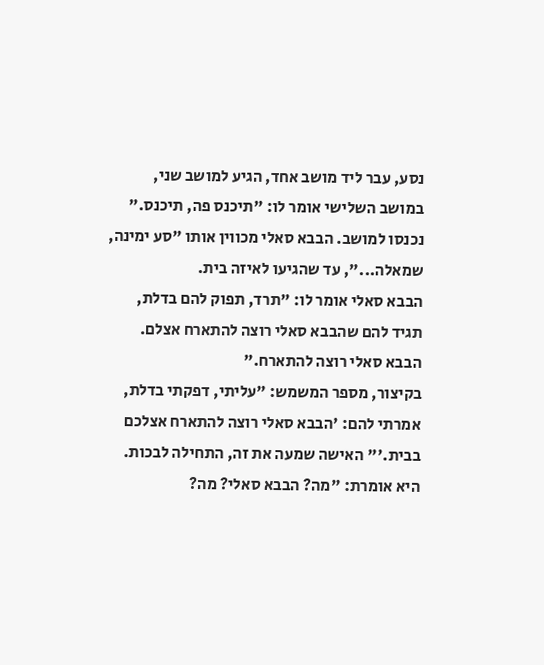נסע, עבר ליד מושב אחד, הגיע למושב שני, במושב השלישי אומר לו: "תיכנס פה, תיכנס." נכנסו למושב. הבבא סאלי מכווין אותו "סע ימינה, שמאלה...", עד שהגיעו לאיזה בית.
הבבא סאלי אומר לו: "תרד, תפוק להם בדלת, תגיד להם שהבבא סאלי רוצה להתארח אצלם. הבבא סאלי רוצה להתארח."
בקיצור, מספר המשמש: "עליתי, דפקתי בדלת, אמרתי להם: 'הבבא סאלי רוצה להתארח אצלכם בבית.'" האישה שמעה את זה, התחילה לבכות. היא אומרת: "מה? הבבא סאלי? מה?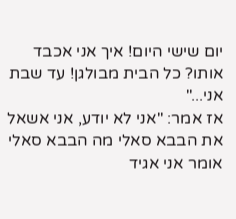יום שישי היום! איך אני אכבד אותו? כל הבית מבולגן! עד שבת אני..."
אז אמר: "אני לא יודע, אני אשאל את הבבא סאלי מה הבבא סאלי אומר אני אגיד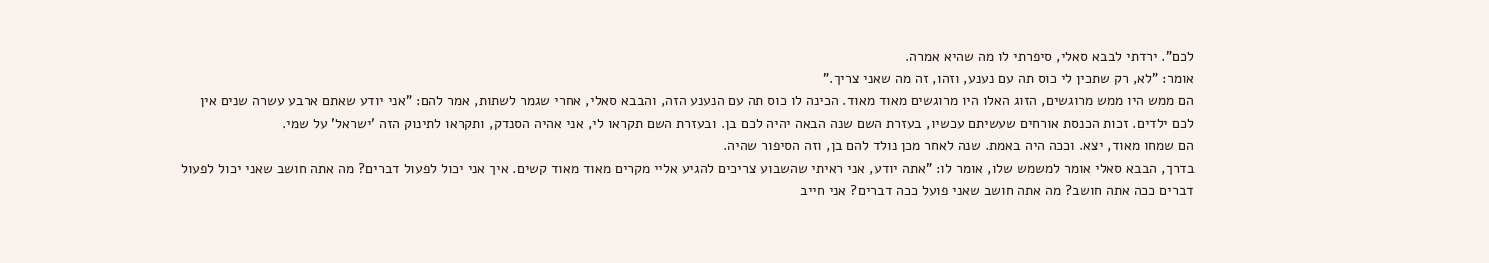לכם". ירדתי לבבא סאלי, סיפרתי לו מה שהיא אמרה.
אומר: "לא, רק שתכין לי כוס תה עם נענע, וזהו, זה מה שאני צריך."
הם ממש היו ממש מרוגשים, הזוג האלו היו מרוגשים מאוד מאוד. הכינה לו כוס תה עם הנענע הזה, והבבא סאלי, אחרי שגמר לשתות, אמר להם: "אני יודע שאתם ארבע עשרה שנים אין לכם ילדים. זכות הכנסת אורחים שעשיתם עכשיו, בעזרת השם שנה הבאה יהיה לכם בן. ובעזרת השם תקראו לי, אני אהיה הסנדק, ותקראו לתינוק הזה 'ישראל' על שמי.
הם שמחו מאוד, יצא. וככה היה באמת. שנה לאחר מכן נולד להם בן, וזה הסיפור שהיה.
בדרך, הבבא סאלי אומר למשמש שלו, אומר לו: "אתה יודע, אני ראיתי שהשבוע צריכים להגיע אליי מקרים מאוד מאוד קשים. איך אני יכול לפעול דברים? מה אתה חושב שאני יכול לפעול דברים ככה אתה חושב? מה אתה חושב שאני פועל ככה דברים? אני חייב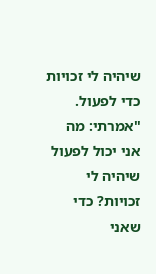שיהיה לי זכויות כדי לפעול.
"אמרתי: מה אני יכול לפעול שיהיה לי זכויות? כדי שאני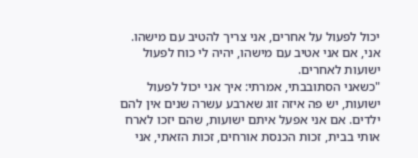יכול לפעול על אחרים, אני צריך להטיב עם מישהו. אני, אם אני אטיב עם מישהו, יהיה לי כוח לפעול ישועות לאחרים.
"כשאני הסתובבתי, אמרתי: איך אני יכול לפעול ישועות, יש פה איזה זוג שארבע עשרה שנים אין להם ילדים. אם אני אפעל איתם ישועות, שהם יזכו לארח אותי בבית, זכות הכנסת אורחים, זכות הזאתי, אני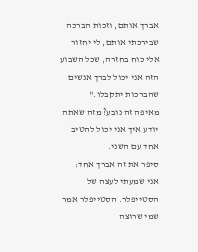אברך אותם, וזכות הברכה שבירכתי אותם, לי יחזור אלי כוח בחזרה, שכל השבוע הזה אני יכול לברך אנשים שהברכות יתקבלו."
מאיפה זה נובע? מזה שאתה יודע איך אני יכול להטיב אחד עם השני.
סיפר את זה אברך אחד:
אני שמעתי לעצה של הסטייפלר. הסטייפלר אמר שמי שרוצה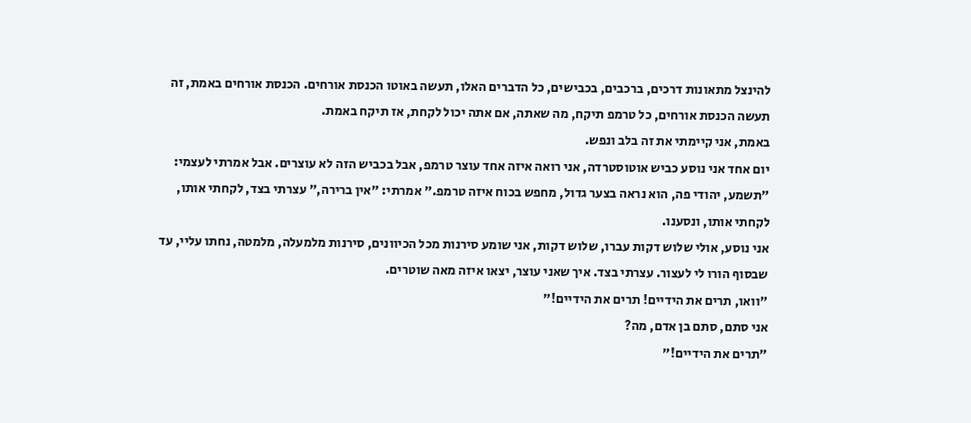להינצל מתאונות דרכים, ברכבים, בכבישים, כל הדברים האלו, תעשה באוטו הכנסת אורחים. הכנסת אורחים באמת, זה תעשה הכנסת אורחים, כל טרמפ תיקח, מה שאתה, אם אתה יכול לקחת, אז תיקח באמת.
באמת, אני קיימתי את זה בלב ונפש.
יום אחד אני נוסע כביש אוטוסטרדה, אני רואה איזה אחד עוצר טרמפ, אבל בכביש הזה לא עוצרים. אבל אמרתי לעצמי: "תשמע, יהודי פה, הוא נראה בצער גדול, מחפש בכוח איזה טרמפ." אמרתי: "אין ברירה," עצרתי בצד, לקחתי אותו, לקחתי אותו, ונסענו.
אני נוסע, אולי שלוש דקות עברו, שלוש דקות, אני שומע סירנות מכל הכיוונים, סירנות מלמעלה, מלמטה, נחתו עליי, עד שבסוף הורו לי לעצור. עצרתי בצד. איך שאני עוצר, יצאו איזה מאה שוטרים.
"וואו, תרים את הידיים! תרים את הידיים!"
אני סתם, סתם בן אדם, מה?
"תרים את הידיים!"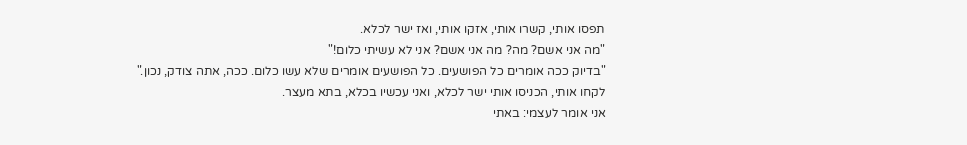תפסו אותי, קשרו אותי, אזקו אותי, ואז ישר לכלא.
"מה אני אשם? מה? מה אני אשם? אני לא עשיתי כלום!"
"בדיוק ככה אומרים כל הפושעים. כל הפושעים אומרים שלא עשו כלום. ככה, אתה צודק, נכון."
לקחו אותי, הכניסו אותי ישר לכלא, ואני עכשיו בכלא, בתא מעצר.
אני אומר לעצמי: באתי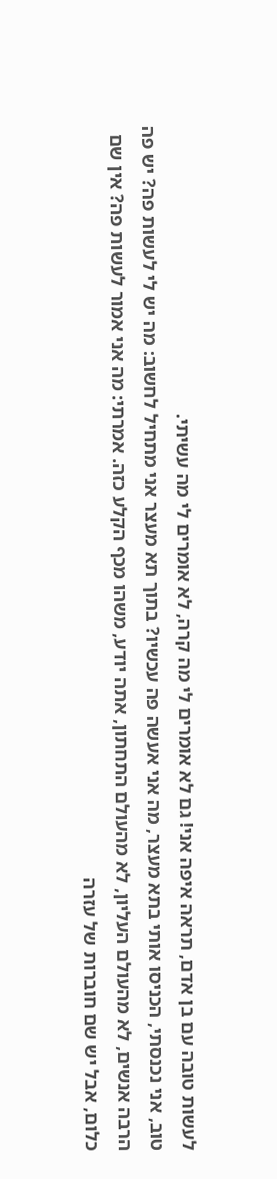לעשות טובה עם בן אדם, תראה איפה אני! גם לא אומרים לי מה קרה, לא אומרים לי מה עשיתי.
טוב, אני נכנסתי, הכניסו אותי בתא מעצר, מה אני אעשה פה עכשיו? בתוך תא מעצר אני מתחיל לחשוב: מה יש לי לעשות פה? יש פה הרבה אנשים, לא מהעולם העליון, לא מהעולם התחתון, אתה יודע, משהו מכף הקלע כזה. אמרתי: מה אני אמור לעשות פה? אין שם כלום, אבל יש שם חוברות של עזרה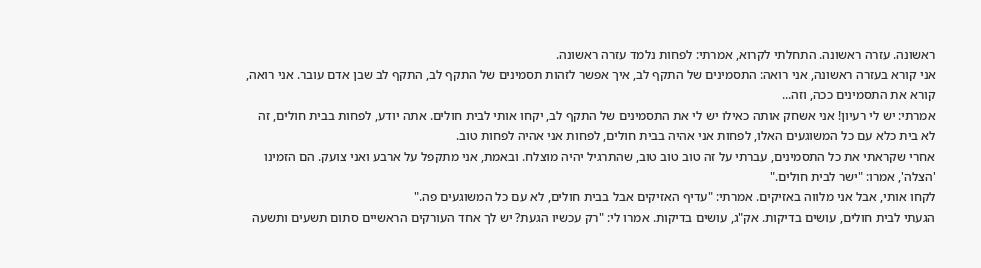ראשונה. עזרה ראשונה. התחלתי לקרוא, אמרתי: לפחות נלמד עזרה ראשונה.
אני קורא בעזרה ראשונה, אני רואה: התסמינים של התקף לב, איך אפשר לזהות תסמינים של התקף לב, התקף לב שבן אדם עובר. אני רואה, קורא את התסמינים ככה, וזה...
אמרתי: יש לי רעיון! אני אשחק אותה כאילו יש לי את התסמינים של התקף לב, יקחו אותי לבית חולים. אתה יודע, לפחות בבית חולים, זה לא בית כלא עם כל המשוגעים האלו, לפחות אני אהיה בבית חולים, לפחות אני אהיה לפחות טוב.
אחרי שקראתי את כל התסמינים, עברתי על זה טוב טוב טוב, שהתרגיל יהיה מוצלח. ובאמת, אני מתקפל על ארבע ואני צועק. הם הזמינו 'הצלה', אמרו: "ישר לבית חולים."
לקחו אותי, אבל אני מלווה באזיקים. אמרתי: "עדיף האזיקים אבל בבית חולים, לא עם כל המשוגעים פה."
הגעתי לבית חולים, עושים בדיקות. אק"ג, עושים בדיקות. אמרו לי: "רק עכשיו הגעת? יש לך אחד העורקים הראשיים סתום תשעים ותשעה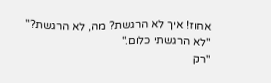אחוז! איך לא הרגשת? מה, לא הרגשת?"
"לא הרגשתי כלום."
"רק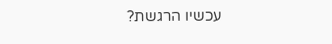עכשיו הרגשת?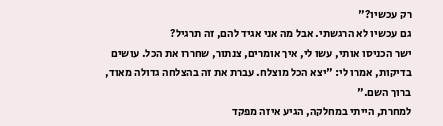רק עכשיו?"
גם עכשיו לא הרגשתי. אבל מה אני אגיד להם, זה תרגיל?
ישר הכניסו אותי, עשו לי, איך אומרים, צנתור, שחררו את הכל. עושים בדיקות, אמרו לי: "יצא הכל מוצלח. עברת את זה בהצלחה גדולה מאוד, ברוך השם."
למחרת, הייתי במחלקה, הגיע איזה מפקד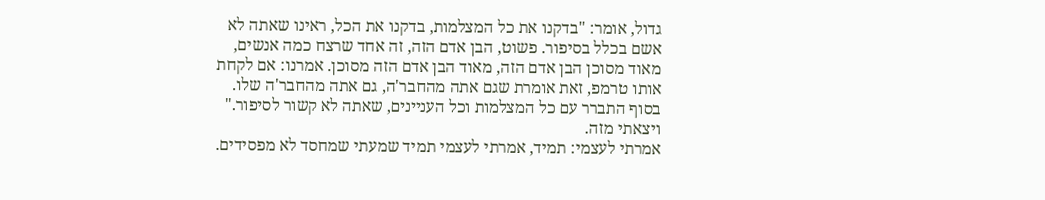גדול, אומר: "בדקנו את כל המצלמות, בדקנו את הכל, ראינו שאתה לא אשם בכלל בסיפור. פשוט, הבן אדם הזה, זה אחד שרצח כמה אנשים, מאוד מסוכן הבן אדם הזה, מאוד הבן אדם הזה מסוכן. אמרנו: אם לקחת אותו טרמפ, זאת אומרת שגם אתה מהחבר'ה, גם אתה מהחבר'ה שלו. בסוף התברר עם כל המצלמות וכל העניינים, שאתה לא קשור לסיפור."
ויצאתי מזה.
אמרתי לעצמי: תמיד, אמרתי לעצמי תמיד שמעתי שמחסד לא מפסידים.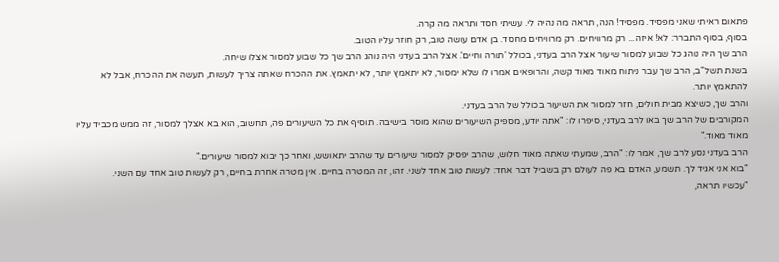פתאום ראיתי שאני מפסיד. מפסיד! הנה, תראה מה נהיה לי. עשיתי חסד ותראה מה קרה.
בסוף, בסוף התברר: לא! איזה... רק מרוויחים. רק מרוויחים מחסד. בן אדם עושה טוב, רק חוזר עליו הטוב.
הרב שך היה נוהג כל שבוע למסור שיעור אצל הרב בעדני, בכולל 'תורה וחיים'. אצל הרב בעדני היה נוהג הרב שך כל שבוע למסור אצלו שיחה.
בשנת תשל"ב, הרב שך עבר ניתוח מאוד מאוד קשה, והרופאים אמרו לו שלא ימסור, לא יתאמץ יותר, לא יתאמץ. את ההכרח שאתה צריך לעשות, תעשה את ההכרח, אבל לא להתאמץ יותר.
והרב שך, כשיצא מבית חולים, חזר למסור את השיעור בכולל של הרב בעדני.
המקורבים של הרב שך באו לרב בעדני, סיפרו לו: "אתה יודע, מספיק השיעורים שהוא מוסר בישיבה. תוסיף את כל השיעורים פה, תחשוב, הוא בא אצלך למסור, זה ממש מכביד עליו מאוד מאוד."
הרב בעדני נסע לרב שך, אמר לו: "הרב, שמעתי שאתה מאוד חלוש, שהרב יפסיק למסור שיעורים עד שהרב יתאושש, ואחר כך יבוא למסור שיעורים."
"בוא אני אגיד לך. תשמע, האדם בא פה לעולם רק בשביל דבר אחד: לעשות טוב אחד לשני. זהו, זה המטרה בחיים. אין מטרה אחרת בחיים, רק לעשות טוב אחד עם השני.
"עכשיו תראה,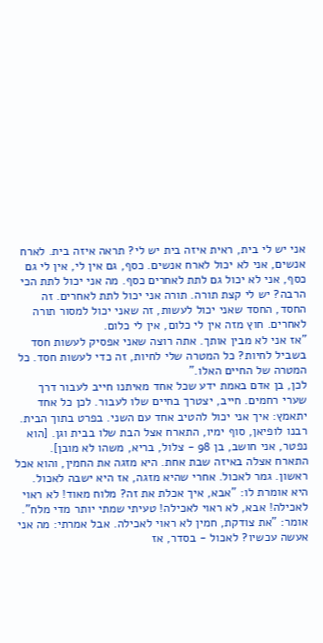אני יש לי בית, ראית איזה בית יש לי? תראה איזה בית. לארח אנשים, אני לא יכול לארח אנשים. כסף, גם אין לי, אין לי גם כסף, אני לא יכול גם לתת לאחרים כסף. מה אני יכול לתת הכי הרבה? יש לי קצת תורה. תורה אני יכול לתת לאחרים. זה החסד, החסד שאני יכול לעשות, זה שאני יכול למסור תורה לאחרים. חוץ מזה אין לי כלום, אין לי כלום.
"אז אני לא מבין אותך. אתה רוצה שאני אפסיק לעשות חסד בשביל לחיות? כל המטרה שלי לחיות, זה כדי לעשות חסד. כל המטרה של החיים האלו."
לכן, בן אדם באמת ידע שכל אחד מאיתנו חייב לעבור דרך שערי רחמים. חייב, יצטרך בחיים שלו לעבור. לכן כל אחד יתאמץ: איך אני יכול להטיב אחד עם השני. בפרט בתוך הבית.
רבנו לופיאן, סוף ימיו, התארח אצל הבת שלו בבית וגן. [הוא נפטר, אני חושב, בן 98 - צלול, בריא, משהו לא מובן].
התארח אצלה באיזה שבת אחת. היא מזגה את החמין, והוא אכל ראשון. גמר לאכול. אחרי שהיא מזגה, אז היא ישבה לאכול.
היא אומרת לו: "אבא, איך אכלת את זה? מלוח מאוד! לא ראוי לאכילה! אבא, לא ראוי לאכילה! טעיתי שמתי יותר מדי מלח".
אומר: "את צודקת, חמין לא ראוי לאכילה. אבל אמרתי: מה אני אעשה עכשיו? לאכול - בסדר, אז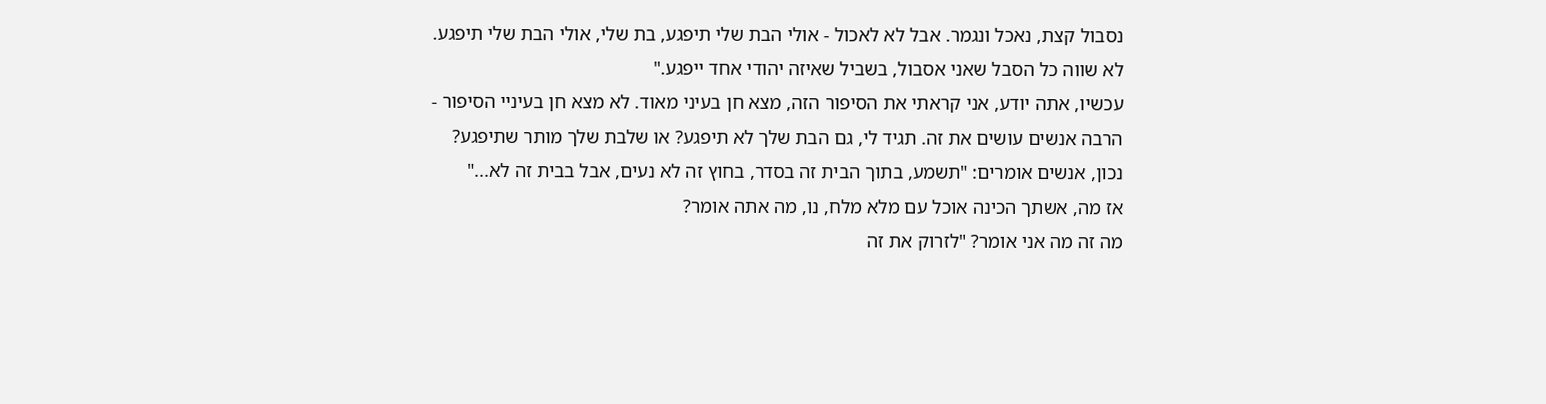נסבול קצת, נאכל ונגמר. אבל לא לאכול - אולי הבת שלי תיפגע, בת שלי, אולי הבת שלי תיפגע. לא שווה כל הסבל שאני אסבול, בשביל שאיזה יהודי אחד ייפגע."
עכשיו, אתה יודע, אני קראתי את הסיפור הזה, מצא חן בעיני מאוד. לא מצא חן בעיניי הסיפור - הרבה אנשים עושים את זה. תגיד לי, גם הבת שלך לא תיפגע? או שלבת שלך מותר שתיפגע?
נכון, אנשים אומרים: "תשמע, בתוך הבית זה בסדר, בחוץ זה לא נעים, אבל בבית זה לא..."
אז מה, אשתך הכינה אוכל עם מלא מלח, נו, מה אתה אומר?
מה זה מה אני אומר? "לזרוק את זה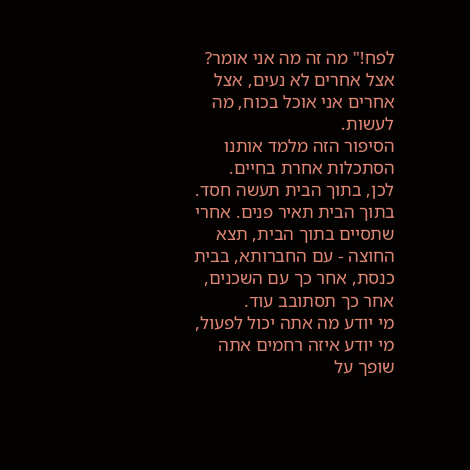לפח!" מה זה מה אני אומר?
אצל אחרים לא נעים, אצל אחרים אני אוכל בכוח, מה לעשות.
הסיפור הזה מלמד אותנו הסתכלות אחרת בחיים.
לכן, בתוך הבית תעשה חסד. בתוך הבית תאיר פנים. אחרי שתסיים בתוך הבית, תצא החוצה - עם החברותא, בבית כנסת, אחר כך עם השכנים, אחר כך תסתובב עוד.
מי יודע מה אתה יכול לפעול, מי יודע איזה רחמים אתה שופך על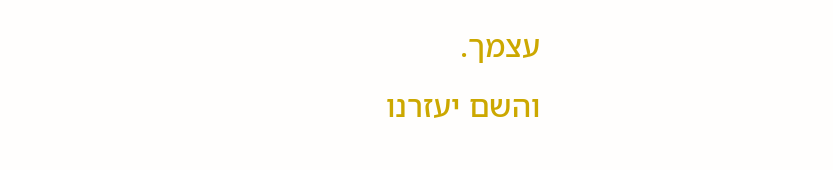עצמך.
והשם יעזרנו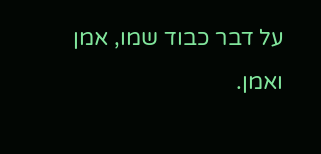על דבר כבוד שמו, אמן ואמן.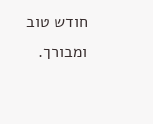חודש טוב ומבורך.